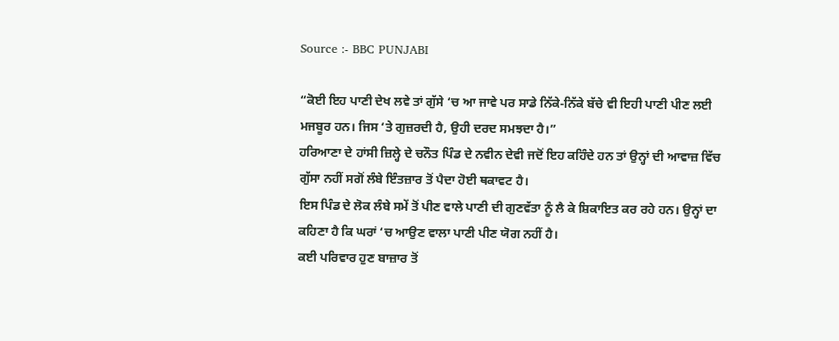Source :- BBC PUNJABI

“ਕੋਈ ਇਹ ਪਾਣੀ ਦੇਖ ਲਵੇ ਤਾਂ ਗੁੱਸੇ ‘ਚ ਆ ਜਾਵੇ ਪਰ ਸਾਡੇ ਨਿੱਕੇ-ਨਿੱਕੇ ਬੱਚੇ ਵੀ ਇਹੀ ਪਾਣੀ ਪੀਣ ਲਈ ਮਜਬੂਰ ਹਨ। ਜਿਸ ‘ਤੇ ਗੁਜ਼ਰਦੀ ਹੈ, ਉਹੀ ਦਰਦ ਸਮਝਦਾ ਹੈ।”
ਹਰਿਆਣਾ ਦੇ ਹਾਂਸੀ ਜ਼ਿਲ੍ਹੇ ਦੇ ਚਨੌਤ ਪਿੰਡ ਦੇ ਨਵੀਨ ਦੇਵੀ ਜਦੋਂ ਇਹ ਕਹਿੰਦੇ ਹਨ ਤਾਂ ਉਨ੍ਹਾਂ ਦੀ ਆਵਾਜ਼ ਵਿੱਚ ਗੁੱਸਾ ਨਹੀਂ ਸਗੋਂ ਲੰਬੇ ਇੰਤਜ਼ਾਰ ਤੋਂ ਪੈਦਾ ਹੋਈ ਥਕਾਵਟ ਹੈ।
ਇਸ ਪਿੰਡ ਦੇ ਲੋਕ ਲੰਬੇ ਸਮੇਂ ਤੋਂ ਪੀਣ ਵਾਲੇ ਪਾਣੀ ਦੀ ਗੁਣਵੱਤਾ ਨੂੰ ਲੈ ਕੇ ਸ਼ਿਕਾਇਤ ਕਰ ਰਹੇ ਹਨ। ਉਨ੍ਹਾਂ ਦਾ ਕਹਿਣਾ ਹੈ ਕਿ ਘਰਾਂ ‘ਚ ਆਉਣ ਵਾਲਾ ਪਾਣੀ ਪੀਣ ਯੋਗ ਨਹੀਂ ਹੈ।
ਕਈ ਪਰਿਵਾਰ ਹੁਣ ਬਾਜ਼ਾਰ ਤੋਂ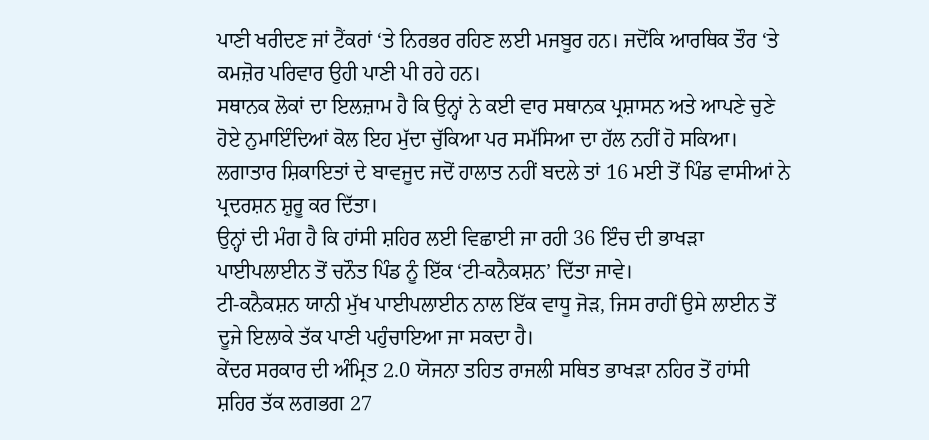ਪਾਣੀ ਖਰੀਦਣ ਜਾਂ ਟੈਂਕਰਾਂ ‘ਤੇ ਨਿਰਭਰ ਰਹਿਣ ਲਈ ਮਜਬੂਰ ਹਨ। ਜਦੋਂਕਿ ਆਰਥਿਕ ਤੌਰ ‘ਤੇ ਕਮਜ਼ੋਰ ਪਰਿਵਾਰ ਉਹੀ ਪਾਣੀ ਪੀ ਰਹੇ ਹਨ।
ਸਥਾਨਕ ਲੋਕਾਂ ਦਾ ਇਲਜ਼ਾਮ ਹੈ ਕਿ ਉਨ੍ਹਾਂ ਨੇ ਕਈ ਵਾਰ ਸਥਾਨਕ ਪ੍ਰਸ਼ਾਸਨ ਅਤੇ ਆਪਣੇ ਚੁਣੇ ਹੋਏ ਨੁਮਾਇੰਦਿਆਂ ਕੋਲ ਇਹ ਮੁੱਦਾ ਚੁੱਕਿਆ ਪਰ ਸਮੱਸਿਆ ਦਾ ਹੱਲ ਨਹੀਂ ਹੋ ਸਕਿਆ।
ਲਗਾਤਾਰ ਸ਼ਿਕਾਇਤਾਂ ਦੇ ਬਾਵਜੂਦ ਜਦੋਂ ਹਾਲਾਤ ਨਹੀਂ ਬਦਲੇ ਤਾਂ 16 ਮਈ ਤੋਂ ਪਿੰਡ ਵਾਸੀਆਂ ਨੇ ਪ੍ਰਦਰਸ਼ਨ ਸ਼ੁਰੂ ਕਰ ਦਿੱਤਾ।
ਉਨ੍ਹਾਂ ਦੀ ਮੰਗ ਹੈ ਕਿ ਹਾਂਸੀ ਸ਼ਹਿਰ ਲਈ ਵਿਛਾਈ ਜਾ ਰਹੀ 36 ਇੰਚ ਦੀ ਭਾਖੜਾ ਪਾਈਪਲਾਈਨ ਤੋਂ ਚਨੌਤ ਪਿੰਡ ਨੂੰ ਇੱਕ ‘ਟੀ-ਕਨੈਕਸ਼ਨ’ ਦਿੱਤਾ ਜਾਵੇ।
ਟੀ-ਕਨੈਕਸ਼ਨ ਯਾਨੀ ਮੁੱਖ ਪਾਈਪਲਾਈਨ ਨਾਲ ਇੱਕ ਵਾਧੂ ਜੋੜ, ਜਿਸ ਰਾਹੀਂ ਉਸੇ ਲਾਈਨ ਤੋਂ ਦੂਜੇ ਇਲਾਕੇ ਤੱਕ ਪਾਣੀ ਪਹੁੰਚਾਇਆ ਜਾ ਸਕਦਾ ਹੈ।
ਕੇਂਦਰ ਸਰਕਾਰ ਦੀ ਅੰਮ੍ਰਿਤ 2.0 ਯੋਜਨਾ ਤਹਿਤ ਰਾਜਲੀ ਸਥਿਤ ਭਾਖੜਾ ਨਹਿਰ ਤੋਂ ਹਾਂਸੀ ਸ਼ਹਿਰ ਤੱਕ ਲਗਭਗ 27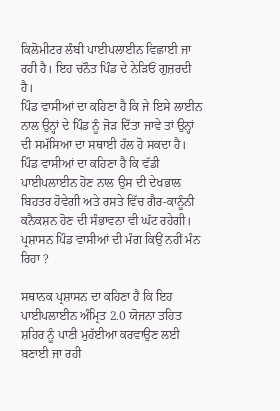ਕਿਲੋਮੀਟਰ ਲੰਬੀ ਪਾਈਪਲਾਈਨ ਵਿਛਾਈ ਜਾ ਰਹੀ ਹੈ। ਇਹ ਚਨੌਤ ਪਿੰਡ ਦੇ ਨੇੜਿਓਂ ਗੁਜ਼ਰਦੀ ਹੈ।
ਪਿੰਡ ਵਾਸੀਆਂ ਦਾ ਕਹਿਣਾ ਹੈ ਕਿ ਜੇ ਇਸੇ ਲਾਈਨ ਨਾਲ ਉਨ੍ਹਾਂ ਦੇ ਪਿੰਡ ਨੂੰ ਜੋੜ ਦਿੱਤਾ ਜਾਵੇ ਤਾਂ ਉਨ੍ਹਾਂ ਦੀ ਸਮੱਸਿਆ ਦਾ ਸਥਾਈ ਹੱਲ ਹੋ ਸਕਦਾ ਹੈ।
ਪਿੰਡ ਵਾਸੀਆਂ ਦਾ ਕਹਿਣਾ ਹੈ ਕਿ ਵੱਡੀ ਪਾਈਪਲਾਈਨ ਹੋਣ ਨਾਲ ਉਸ ਦੀ ਦੇਖਭਾਲ ਬਿਹਤਰ ਹੋਵੇਗੀ ਅਤੇ ਰਸਤੇ ਵਿੱਚ ਗੈਰ-ਕਾਨੂੰਨੀ ਕਨੈਕਸ਼ਨ ਹੋਣ ਦੀ ਸੰਭਾਵਨਾ ਵੀ ਘੱਟ ਰਹੇਗੀ।
ਪ੍ਰਸ਼ਾਸਨ ਪਿੰਡ ਵਾਸੀਆਂ ਦੀ ਮੰਗ ਕਿਉਂ ਨਹੀਂ ਮੰਨ ਰਿਹਾ ?

ਸਥਾਨਕ ਪ੍ਰਸ਼ਾਸਨ ਦਾ ਕਹਿਣਾ ਹੈ ਕਿ ਇਹ ਪਾਈਪਲਾਈਨ ਅੰਮ੍ਰਿਤ 2.0 ਯੋਜਨਾ ਤਹਿਤ ਸ਼ਹਿਰ ਨੂੰ ਪਾਣੀ ਮੁਹੱਈਆ ਕਰਵਾਉਣ ਲਈ ਬਣਾਈ ਜਾ ਰਹੀ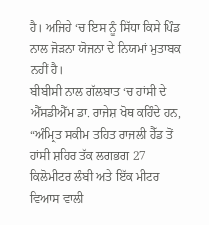ਹੈ। ਅਜਿਹੇ ‘ਚ ਇਸ ਨੂੰ ਸਿੱਧਾ ਕਿਸੇ ਪਿੰਡ ਨਾਲ ਜੋੜਨਾ ਯੋਜਨਾ ਦੇ ਨਿਯਮਾਂ ਮੁਤਾਬਕ ਨਹੀਂ ਹੈ।
ਬੀਬੀਸੀ ਨਾਲ ਗੱਲਬਾਤ ‘ਚ ਹਾਂਸੀ ਦੇ ਐੱਸਡੀਐੱਮ ਡਾ. ਰਾਜੇਸ਼ ਖੋਥ ਕਹਿੰਦੇ ਹਨ, “ਅੰਮ੍ਰਿਤ ਸਕੀਮ ਤਹਿਤ ਰਾਜਲੀ ਹੈੱਡ ਤੋਂ ਹਾਂਸੀ ਸ਼ਹਿਰ ਤੱਕ ਲਗਭਗ 27 ਕਿਲੋਮੀਟਰ ਲੰਬੀ ਅਤੇ ਇੱਕ ਮੀਟਰ ਵਿਆਸ ਵਾਲੀ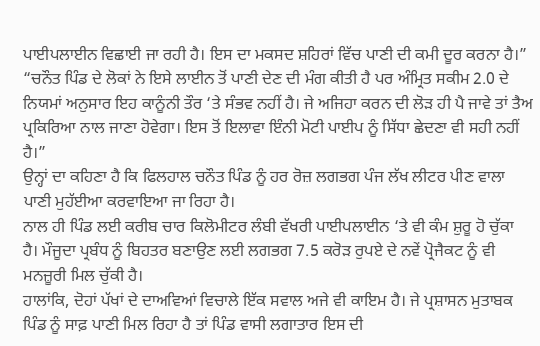ਪਾਈਪਲਾਈਨ ਵਿਛਾਈ ਜਾ ਰਹੀ ਹੈ। ਇਸ ਦਾ ਮਕਸਦ ਸ਼ਹਿਰਾਂ ਵਿੱਚ ਪਾਣੀ ਦੀ ਕਮੀ ਦੂਰ ਕਰਨਾ ਹੈ।”
“ਚਨੌਤ ਪਿੰਡ ਦੇ ਲੋਕਾਂ ਨੇ ਇਸੇ ਲਾਈਨ ਤੋਂ ਪਾਣੀ ਦੇਣ ਦੀ ਮੰਗ ਕੀਤੀ ਹੈ ਪਰ ਅੰਮ੍ਰਿਤ ਸਕੀਮ 2.0 ਦੇ ਨਿਯਮਾਂ ਅਨੁਸਾਰ ਇਹ ਕਾਨੂੰਨੀ ਤੌਰ ‘ਤੇ ਸੰਭਵ ਨਹੀਂ ਹੈ। ਜੇ ਅਜਿਹਾ ਕਰਨ ਦੀ ਲੋੜ ਹੀ ਪੈ ਜਾਵੇ ਤਾਂ ਤੈਅ ਪ੍ਰਕਿਰਿਆ ਨਾਲ ਜਾਣਾ ਹੋਵੇਗਾ। ਇਸ ਤੋਂ ਇਲਾਵਾ ਇੰਨੀ ਮੋਟੀ ਪਾਈਪ ਨੂੰ ਸਿੱਧਾ ਛੇਦਣਾ ਵੀ ਸਹੀ ਨਹੀਂ ਹੈ।”
ਉਨ੍ਹਾਂ ਦਾ ਕਹਿਣਾ ਹੈ ਕਿ ਫਿਲਹਾਲ ਚਨੌਤ ਪਿੰਡ ਨੂੰ ਹਰ ਰੋਜ਼ ਲਗਭਗ ਪੰਜ ਲੱਖ ਲੀਟਰ ਪੀਣ ਵਾਲਾ ਪਾਣੀ ਮੁਹੱਈਆ ਕਰਵਾਇਆ ਜਾ ਰਿਹਾ ਹੈ।
ਨਾਲ ਹੀ ਪਿੰਡ ਲਈ ਕਰੀਬ ਚਾਰ ਕਿਲੋਮੀਟਰ ਲੰਬੀ ਵੱਖਰੀ ਪਾਈਪਲਾਈਨ ‘ਤੇ ਵੀ ਕੰਮ ਸ਼ੁਰੂ ਹੋ ਚੁੱਕਾ ਹੈ। ਮੌਜੂਦਾ ਪ੍ਰਬੰਧ ਨੂੰ ਬਿਹਤਰ ਬਣਾਉਣ ਲਈ ਲਗਭਗ 7.5 ਕਰੋੜ ਰੁਪਏ ਦੇ ਨਵੇਂ ਪ੍ਰੋਜੈਕਟ ਨੂੰ ਵੀ ਮਨਜ਼ੂਰੀ ਮਿਲ ਚੁੱਕੀ ਹੈ।
ਹਾਲਾਂਕਿ, ਦੋਹਾਂ ਪੱਖਾਂ ਦੇ ਦਾਅਵਿਆਂ ਵਿਚਾਲੇ ਇੱਕ ਸਵਾਲ ਅਜੇ ਵੀ ਕਾਇਮ ਹੈ। ਜੇ ਪ੍ਰਸ਼ਾਸਨ ਮੁਤਾਬਕ ਪਿੰਡ ਨੂੰ ਸਾਫ਼ ਪਾਣੀ ਮਿਲ ਰਿਹਾ ਹੈ ਤਾਂ ਪਿੰਡ ਵਾਸੀ ਲਗਾਤਾਰ ਇਸ ਦੀ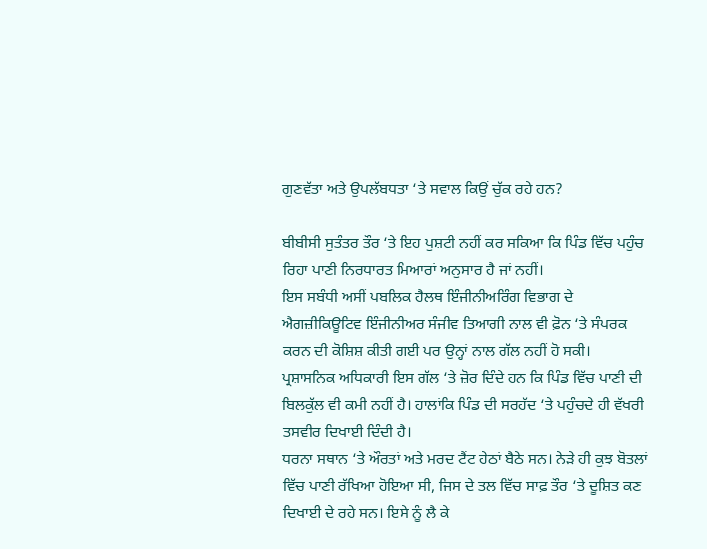ਗੁਣਵੱਤਾ ਅਤੇ ਉਪਲੱਬਧਤਾ ‘ਤੇ ਸਵਾਲ ਕਿਉਂ ਚੁੱਕ ਰਹੇ ਹਨ?

ਬੀਬੀਸੀ ਸੁਤੰਤਰ ਤੌਰ ‘ਤੇ ਇਹ ਪੁਸ਼ਟੀ ਨਹੀਂ ਕਰ ਸਕਿਆ ਕਿ ਪਿੰਡ ਵਿੱਚ ਪਹੁੰਚ ਰਿਹਾ ਪਾਣੀ ਨਿਰਧਾਰਤ ਮਿਆਰਾਂ ਅਨੁਸਾਰ ਹੈ ਜਾਂ ਨਹੀਂ।
ਇਸ ਸਬੰਧੀ ਅਸੀਂ ਪਬਲਿਕ ਹੈਲਥ ਇੰਜੀਨੀਅਰਿੰਗ ਵਿਭਾਗ ਦੇ ਐਗਜ਼ੀਕਿਊਟਿਵ ਇੰਜੀਨੀਅਰ ਸੰਜੀਵ ਤਿਆਗੀ ਨਾਲ ਵੀ ਫ਼ੋਨ ‘ਤੇ ਸੰਪਰਕ ਕਰਨ ਦੀ ਕੋਸ਼ਿਸ਼ ਕੀਤੀ ਗਈ ਪਰ ਉਨ੍ਹਾਂ ਨਾਲ ਗੱਲ ਨਹੀਂ ਹੋ ਸਕੀ।
ਪ੍ਰਸ਼ਾਸਨਿਕ ਅਧਿਕਾਰੀ ਇਸ ਗੱਲ ‘ਤੇ ਜ਼ੋਰ ਦਿੰਦੇ ਹਨ ਕਿ ਪਿੰਡ ਵਿੱਚ ਪਾਣੀ ਦੀ ਬਿਲਕੁੱਲ ਵੀ ਕਮੀ ਨਹੀਂ ਹੈ। ਹਾਲਾਂਕਿ ਪਿੰਡ ਦੀ ਸਰਹੱਦ ‘ਤੇ ਪਹੁੰਚਦੇ ਹੀ ਵੱਖਰੀ ਤਸਵੀਰ ਦਿਖਾਈ ਦਿੰਦੀ ਹੈ।
ਧਰਨਾ ਸਥਾਨ ‘ਤੇ ਔਰਤਾਂ ਅਤੇ ਮਰਦ ਟੈਂਟ ਹੇਠਾਂ ਬੈਠੇ ਸਨ। ਨੇੜੇ ਹੀ ਕੁਝ ਬੋਤਲਾਂ ਵਿੱਚ ਪਾਣੀ ਰੱਖਿਆ ਹੋਇਆ ਸੀ, ਜਿਸ ਦੇ ਤਲ ਵਿੱਚ ਸਾਫ਼ ਤੌਰ ‘ਤੇ ਦੂਸ਼ਿਤ ਕਣ ਦਿਖਾਈ ਦੇ ਰਹੇ ਸਨ। ਇਸੇ ਨੂੰ ਲੈ ਕੇ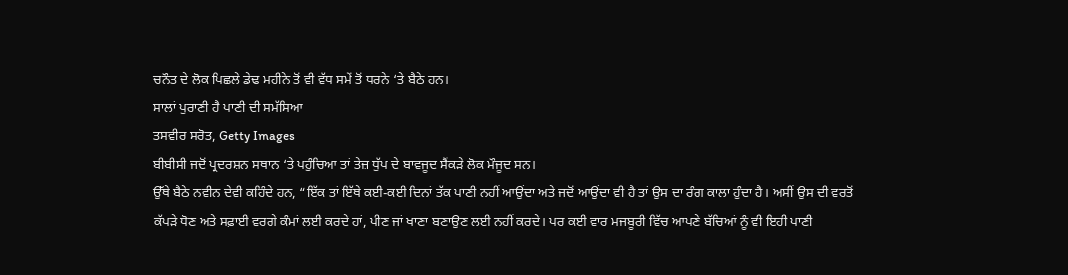ਚਨੌਤ ਦੇ ਲੋਕ ਪਿਛਲੇ ਡੇਢ ਮਹੀਨੇ ਤੋਂ ਵੀ ਵੱਧ ਸਮੇਂ ਤੋਂ ਧਰਨੇ ‘ਤੇ ਬੈਠੇ ਹਨ।
ਸਾਲਾਂ ਪੁਰਾਣੀ ਹੈ ਪਾਣੀ ਦੀ ਸਮੱਸਿਆ
ਤਸਵੀਰ ਸਰੋਤ, Getty Images
ਬੀਬੀਸੀ ਜਦੋਂ ਪ੍ਰਦਰਸ਼ਨ ਸਥਾਨ ‘ਤੇ ਪਹੁੰਚਿਆ ਤਾਂ ਤੇਜ਼ ਧੁੱਪ ਦੇ ਬਾਵਜੂਦ ਸੈਂਕੜੇ ਲੋਕ ਮੌਜੂਦ ਸਨ।
ਉੱਥੇ ਬੈਠੇ ਨਵੀਨ ਦੇਵੀ ਕਹਿੰਦੇ ਹਨ, “ਇੱਕ ਤਾਂ ਇੱਥੇ ਕਈ-ਕਈ ਦਿਨਾਂ ਤੱਕ ਪਾਣੀ ਨਹੀਂ ਆਉਂਦਾ ਅਤੇ ਜਦੋਂ ਆਉਂਦਾ ਵੀ ਹੈ ਤਾਂ ਉਸ ਦਾ ਰੰਗ ਕਾਲਾ ਹੁੰਦਾ ਹੈ। ਅਸੀਂ ਉਸ ਦੀ ਵਰਤੋਂ ਕੱਪੜੇ ਧੋਣ ਅਤੇ ਸਫ਼ਾਈ ਵਰਗੇ ਕੰਮਾਂ ਲਈ ਕਰਦੇ ਹਾਂ, ਪੀਣ ਜਾਂ ਖਾਣਾ ਬਣਾਉਣ ਲਈ ਨਹੀਂ ਕਰਦੇ। ਪਰ ਕਈ ਵਾਰ ਮਜਬੂਰੀ ਵਿੱਚ ਆਪਣੇ ਬੱਚਿਆਂ ਨੂੰ ਵੀ ਇਹੀ ਪਾਣੀ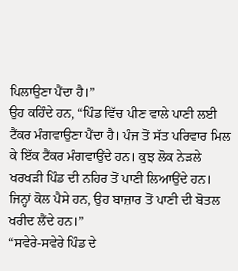ਪਿਲਾਉਣਾ ਪੈਂਦਾ ਹੈ।”
ਉਹ ਕਹਿੰਦੇ ਹਨ, “ਪਿੰਡ ਵਿੱਚ ਪੀਣ ਵਾਲੇ ਪਾਣੀ ਲਈ ਟੈਂਕਰ ਮੰਗਵਾਉਣਾ ਪੈਂਦਾ ਹੈ। ਪੰਜ ਤੋਂ ਸੱਤ ਪਰਿਵਾਰ ਮਿਲ ਕੇ ਇੱਕ ਟੈਂਕਰ ਮੰਗਵਾਉਂਦੇ ਹਨ। ਕੁਝ ਲੋਕ ਨੇੜਲੇ ਖਰਖੜੀ ਪਿੰਡ ਦੀ ਨਹਿਰ ਤੋਂ ਪਾਣੀ ਲਿਆਉਂਦੇ ਹਨ। ਜਿਨ੍ਹਾਂ ਕੋਲ ਪੈਸੇ ਹਨ, ਉਹ ਬਾਜ਼ਾਰ ਤੋਂ ਪਾਣੀ ਦੀ ਬੋਤਲ ਖਰੀਦ ਲੈਂਦੇ ਹਨ।”
“ਸਵੇਰੇ-ਸਵੇਰੇ ਪਿੰਡ ਦੇ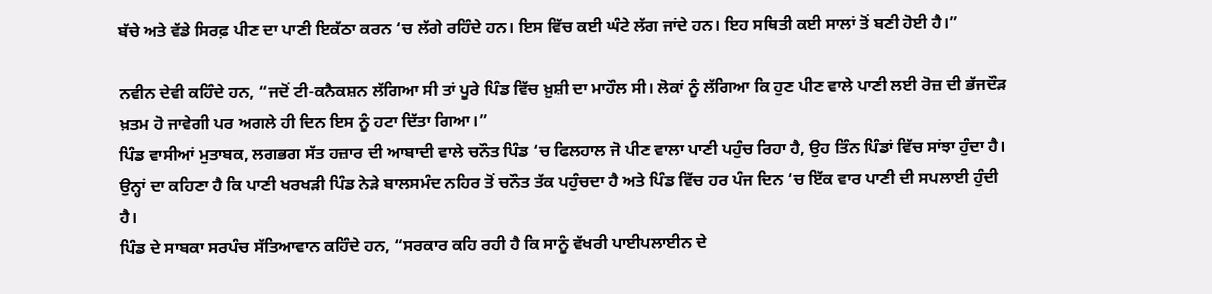ਬੱਚੇ ਅਤੇ ਵੱਡੇ ਸਿਰਫ਼ ਪੀਣ ਦਾ ਪਾਣੀ ਇਕੱਠਾ ਕਰਨ ‘ਚ ਲੱਗੇ ਰਹਿੰਦੇ ਹਨ। ਇਸ ਵਿੱਚ ਕਈ ਘੰਟੇ ਲੱਗ ਜਾਂਦੇ ਹਨ। ਇਹ ਸਥਿਤੀ ਕਈ ਸਾਲਾਂ ਤੋਂ ਬਣੀ ਹੋਈ ਹੈ।”

ਨਵੀਨ ਦੇਵੀ ਕਹਿੰਦੇ ਹਨ, “ਜਦੋਂ ਟੀ-ਕਨੈਕਸ਼ਨ ਲੱਗਿਆ ਸੀ ਤਾਂ ਪੂਰੇ ਪਿੰਡ ਵਿੱਚ ਖ਼ੁਸ਼ੀ ਦਾ ਮਾਹੌਲ ਸੀ। ਲੋਕਾਂ ਨੂੰ ਲੱਗਿਆ ਕਿ ਹੁਣ ਪੀਣ ਵਾਲੇ ਪਾਣੀ ਲਈ ਰੋਜ਼ ਦੀ ਭੱਜਦੌੜ ਖ਼ਤਮ ਹੋ ਜਾਵੇਗੀ ਪਰ ਅਗਲੇ ਹੀ ਦਿਨ ਇਸ ਨੂੰ ਹਟਾ ਦਿੱਤਾ ਗਿਆ।”
ਪਿੰਡ ਵਾਸੀਆਂ ਮੁਤਾਬਕ, ਲਗਭਗ ਸੱਤ ਹਜ਼ਾਰ ਦੀ ਆਬਾਦੀ ਵਾਲੇ ਚਨੌਤ ਪਿੰਡ ‘ਚ ਫਿਲਹਾਲ ਜੋ ਪੀਣ ਵਾਲਾ ਪਾਣੀ ਪਹੁੰਚ ਰਿਹਾ ਹੈ, ਉਹ ਤਿੰਨ ਪਿੰਡਾਂ ਵਿੱਚ ਸਾਂਝਾ ਹੁੰਦਾ ਹੈ।
ਉਨ੍ਹਾਂ ਦਾ ਕਹਿਣਾ ਹੈ ਕਿ ਪਾਣੀ ਖਰਖੜੀ ਪਿੰਡ ਨੇੜੇ ਬਾਲਸਮੰਦ ਨਹਿਰ ਤੋਂ ਚਨੌਤ ਤੱਕ ਪਹੁੰਚਦਾ ਹੈ ਅਤੇ ਪਿੰਡ ਵਿੱਚ ਹਰ ਪੰਜ ਦਿਨ ‘ਚ ਇੱਕ ਵਾਰ ਪਾਣੀ ਦੀ ਸਪਲਾਈ ਹੁੰਦੀ ਹੈ।
ਪਿੰਡ ਦੇ ਸਾਬਕਾ ਸਰਪੰਚ ਸੱਤਿਆਵਾਨ ਕਹਿੰਦੇ ਹਨ, “ਸਰਕਾਰ ਕਹਿ ਰਹੀ ਹੈ ਕਿ ਸਾਨੂੰ ਵੱਖਰੀ ਪਾਈਪਲਾਈਨ ਦੇ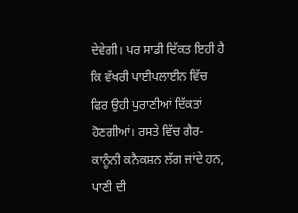ਦੇਵੇਗੀ। ਪਰ ਸਾਡੀ ਦਿੱਕਤ ਇਹੀ ਹੈ ਕਿ ਵੱਖਰੀ ਪਾਈਪਲਾਈਨ ਵਿੱਚ ਫਿਰ ਉਹੀ ਪੁਰਾਣੀਆਂ ਦਿੱਕਤਾਂ ਹੋਣਗੀਆਂ। ਰਸਤੇ ਵਿੱਚ ਗੈਰ-ਕਾਨੂੰਨੀ ਕਨੈਕਸ਼ਨ ਲੱਗ ਜਾਂਦੇ ਹਨ, ਪਾਣੀ ਦੀ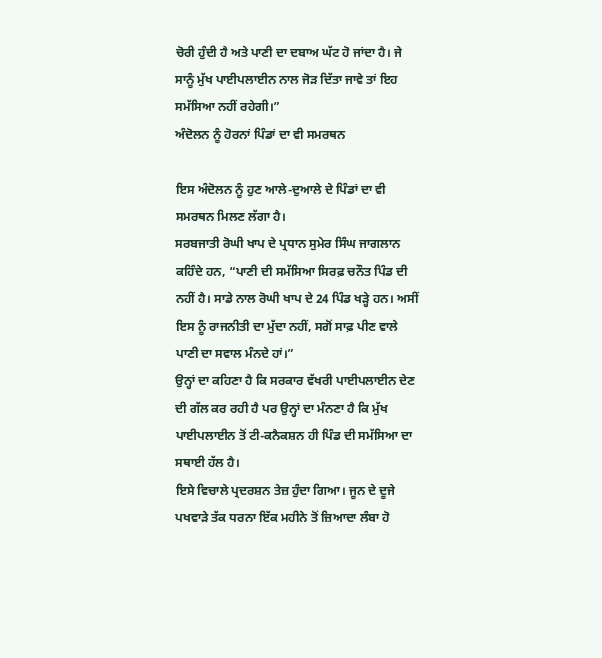ਚੋਰੀ ਹੁੰਦੀ ਹੈ ਅਤੇ ਪਾਣੀ ਦਾ ਦਬਾਅ ਘੱਟ ਹੋ ਜਾਂਦਾ ਹੈ। ਜੇ ਸਾਨੂੰ ਮੁੱਖ ਪਾਈਪਲਾਈਨ ਨਾਲ ਜੋੜ ਦਿੱਤਾ ਜਾਵੇ ਤਾਂ ਇਹ ਸਮੱਸਿਆ ਨਹੀਂ ਰਹੇਗੀ।”
ਅੰਦੋਲਨ ਨੂੰ ਹੋਰਨਾਂ ਪਿੰਡਾਂ ਦਾ ਵੀ ਸਮਰਥਨ

ਇਸ ਅੰਦੋਲਨ ਨੂੰ ਹੁਣ ਆਲੇ-ਦੁਆਲੇ ਦੇ ਪਿੰਡਾਂ ਦਾ ਵੀ ਸਮਰਥਨ ਮਿਲਣ ਲੱਗਾ ਹੈ।
ਸਰਬਜਾਤੀ ਰੋਘੀ ਖਾਪ ਦੇ ਪ੍ਰਧਾਨ ਸੁਮੇਰ ਸਿੰਘ ਜਾਗਲਾਨ ਕਹਿੰਦੇ ਹਨ, “ਪਾਣੀ ਦੀ ਸਮੱਸਿਆ ਸਿਰਫ਼ ਚਨੌਤ ਪਿੰਡ ਦੀ ਨਹੀਂ ਹੈ। ਸਾਡੇ ਨਾਲ ਰੋਘੀ ਖਾਪ ਦੇ 24 ਪਿੰਡ ਖੜ੍ਹੇ ਹਨ। ਅਸੀਂ ਇਸ ਨੂੰ ਰਾਜਨੀਤੀ ਦਾ ਮੁੱਦਾ ਨਹੀਂ, ਸਗੋਂ ਸਾਫ਼ ਪੀਣ ਵਾਲੇ ਪਾਣੀ ਦਾ ਸਵਾਲ ਮੰਨਦੇ ਹਾਂ।”
ਉਨ੍ਹਾਂ ਦਾ ਕਹਿਣਾ ਹੈ ਕਿ ਸਰਕਾਰ ਵੱਖਰੀ ਪਾਈਪਲਾਈਨ ਦੇਣ ਦੀ ਗੱਲ ਕਰ ਰਹੀ ਹੈ ਪਰ ਉਨ੍ਹਾਂ ਦਾ ਮੰਨਣਾ ਹੈ ਕਿ ਮੁੱਖ ਪਾਈਪਲਾਈਨ ਤੋਂ ਟੀ-ਕਨੈਕਸ਼ਨ ਹੀ ਪਿੰਡ ਦੀ ਸਮੱਸਿਆ ਦਾ ਸਥਾਈ ਹੱਲ ਹੈ।
ਇਸੇ ਵਿਚਾਲੇ ਪ੍ਰਦਰਸ਼ਨ ਤੇਜ਼ ਹੁੰਦਾ ਗਿਆ। ਜੂਨ ਦੇ ਦੂਜੇ ਪਖਵਾੜੇ ਤੱਕ ਧਰਨਾ ਇੱਕ ਮਹੀਨੇ ਤੋਂ ਜ਼ਿਆਦਾ ਲੰਬਾ ਹੋ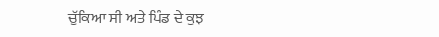ਚੁੱਕਿਆ ਸੀ ਅਤੇ ਪਿੰਡ ਦੇ ਕੁਝ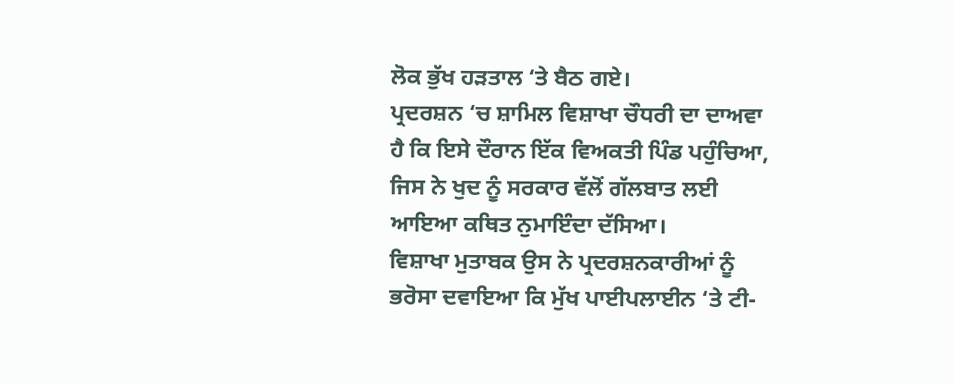ਲੋਕ ਭੁੱਖ ਹੜਤਾਲ ‘ਤੇ ਬੈਠ ਗਏ।
ਪ੍ਰਦਰਸ਼ਨ ‘ਚ ਸ਼ਾਮਿਲ ਵਿਸ਼ਾਖਾ ਚੌਧਰੀ ਦਾ ਦਾਅਵਾ ਹੈ ਕਿ ਇਸੇ ਦੌਰਾਨ ਇੱਕ ਵਿਅਕਤੀ ਪਿੰਡ ਪਹੁੰਚਿਆ, ਜਿਸ ਨੇ ਖੁਦ ਨੂੰ ਸਰਕਾਰ ਵੱਲੋਂ ਗੱਲਬਾਤ ਲਈ ਆਇਆ ਕਥਿਤ ਨੁਮਾਇੰਦਾ ਦੱਸਿਆ।
ਵਿਸ਼ਾਖਾ ਮੁਤਾਬਕ ਉਸ ਨੇ ਪ੍ਰਦਰਸ਼ਨਕਾਰੀਆਂ ਨੂੰ ਭਰੋਸਾ ਦਵਾਇਆ ਕਿ ਮੁੱਖ ਪਾਈਪਲਾਈਨ ‘ਤੇ ਟੀ-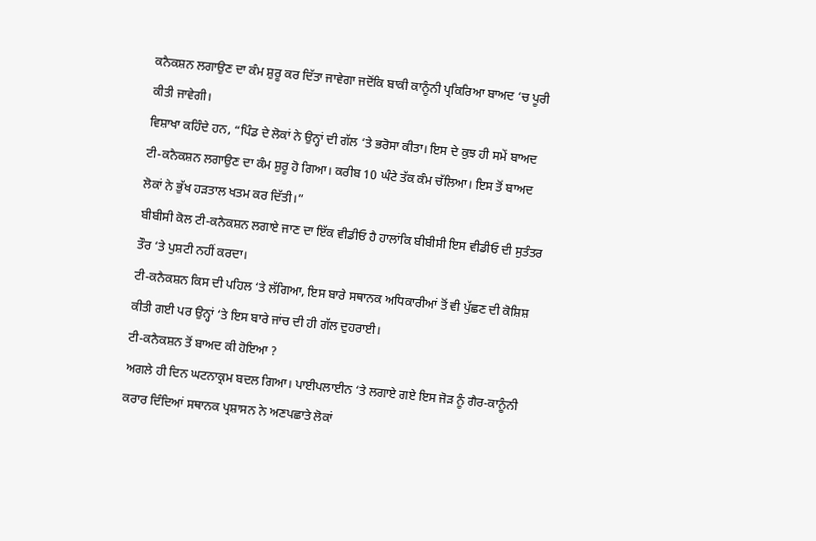ਕਨੈਕਸ਼ਨ ਲਗਾਉਣ ਦਾ ਕੰਮ ਸ਼ੁਰੂ ਕਰ ਦਿੱਤਾ ਜਾਵੇਗਾ ਜਦੋਂਕਿ ਬਾਕੀ ਕਾਨੂੰਨੀ ਪ੍ਰਕਿਰਿਆ ਬਾਅਦ ‘ਚ ਪੂਰੀ ਕੀਤੀ ਜਾਵੇਗੀ।
ਵਿਸ਼ਾਖਾ ਕਹਿੰਦੇ ਹਨ, “ਪਿੰਡ ਦੇ ਲੋਕਾਂ ਨੇ ਉਨ੍ਹਾਂ ਦੀ ਗੱਲ ‘ਤੇ ਭਰੋਸਾ ਕੀਤਾ। ਇਸ ਦੇ ਕੁਝ ਹੀ ਸਮੇਂ ਬਾਅਦ ਟੀ-ਕਨੈਕਸ਼ਨ ਲਗਾਉਣ ਦਾ ਕੰਮ ਸ਼ੁਰੂ ਹੋ ਗਿਆ। ਕਰੀਬ 10 ਘੰਟੇ ਤੱਕ ਕੰਮ ਚੱਲਿਆ। ਇਸ ਤੋਂ ਬਾਅਦ ਲੋਕਾਂ ਨੇ ਭੁੱਖ ਹੜਤਾਲ ਖਤਮ ਕਰ ਦਿੱਤੀ।”
ਬੀਬੀਸੀ ਕੋਲ ਟੀ-ਕਨੈਕਸ਼ਨ ਲਗਾਏ ਜਾਣ ਦਾ ਇੱਕ ਵੀਡੀਓ ਹੈ ਹਾਲਾਂਕਿ ਬੀਬੀਸੀ ਇਸ ਵੀਡੀਓ ਦੀ ਸੁਤੰਤਰ ਤੌਰ ‘ਤੇ ਪੁਸ਼ਟੀ ਨਹੀਂ ਕਰਦਾ।
ਟੀ-ਕਨੈਕਸ਼ਨ ਕਿਸ ਦੀ ਪਹਿਲ ‘ਤੇ ਲੱਗਿਆ, ਇਸ ਬਾਰੇ ਸਥਾਨਕ ਅਧਿਕਾਰੀਆਂ ਤੋਂ ਵੀ ਪੁੱਛਣ ਦੀ ਕੋਸ਼ਿਸ਼ ਕੀਤੀ ਗਈ ਪਰ ਉਨ੍ਹਾਂ ‘ਤੇ ਇਸ ਬਾਰੇ ਜਾਂਚ ਦੀ ਹੀ ਗੱਲ ਦੁਹਰਾਈ।
ਟੀ-ਕਨੈਕਸ਼ਨ ਤੋਂ ਬਾਅਦ ਕੀ ਹੋਇਆ ?
ਅਗਲੇ ਹੀ ਦਿਨ ਘਟਨਾਕ੍ਰਮ ਬਦਲ ਗਿਆ। ਪਾਈਪਲਾਈਨ ‘ਤੇ ਲਗਾਏ ਗਏ ਇਸ ਜੋੜ ਨੂੰ ਗੈਰ-ਕਾਨੂੰਨੀ ਕਰਾਰ ਦਿੰਦਿਆਂ ਸਥਾਨਕ ਪ੍ਰਸ਼ਾਸਨ ਨੇ ਅਣਪਛਾਤੇ ਲੋਕਾਂ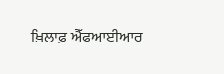ਖ਼ਿਲਾਫ਼ ਐੱਫਆਈਆਰ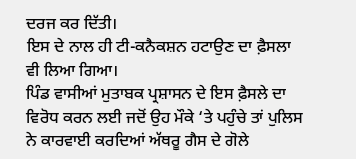ਦਰਜ ਕਰ ਦਿੱਤੀ।
ਇਸ ਦੇ ਨਾਲ ਹੀ ਟੀ-ਕਨੈਕਸ਼ਨ ਹਟਾਉਣ ਦਾ ਫ਼ੈਸਲਾ ਵੀ ਲਿਆ ਗਿਆ।
ਪਿੰਡ ਵਾਸੀਆਂ ਮੁਤਾਬਕ ਪ੍ਰਸ਼ਾਸਨ ਦੇ ਇਸ ਫ਼ੈਸਲੇ ਦਾ ਵਿਰੋਧ ਕਰਨ ਲਈ ਜਦੋਂ ਉਹ ਮੌਕੇ ‘ਤੇ ਪਹੁੰਚੇ ਤਾਂ ਪੁਲਿਸ ਨੇ ਕਾਰਵਾਈ ਕਰਦਿਆਂ ਅੱਥਰੂ ਗੈਸ ਦੇ ਗੋਲੇ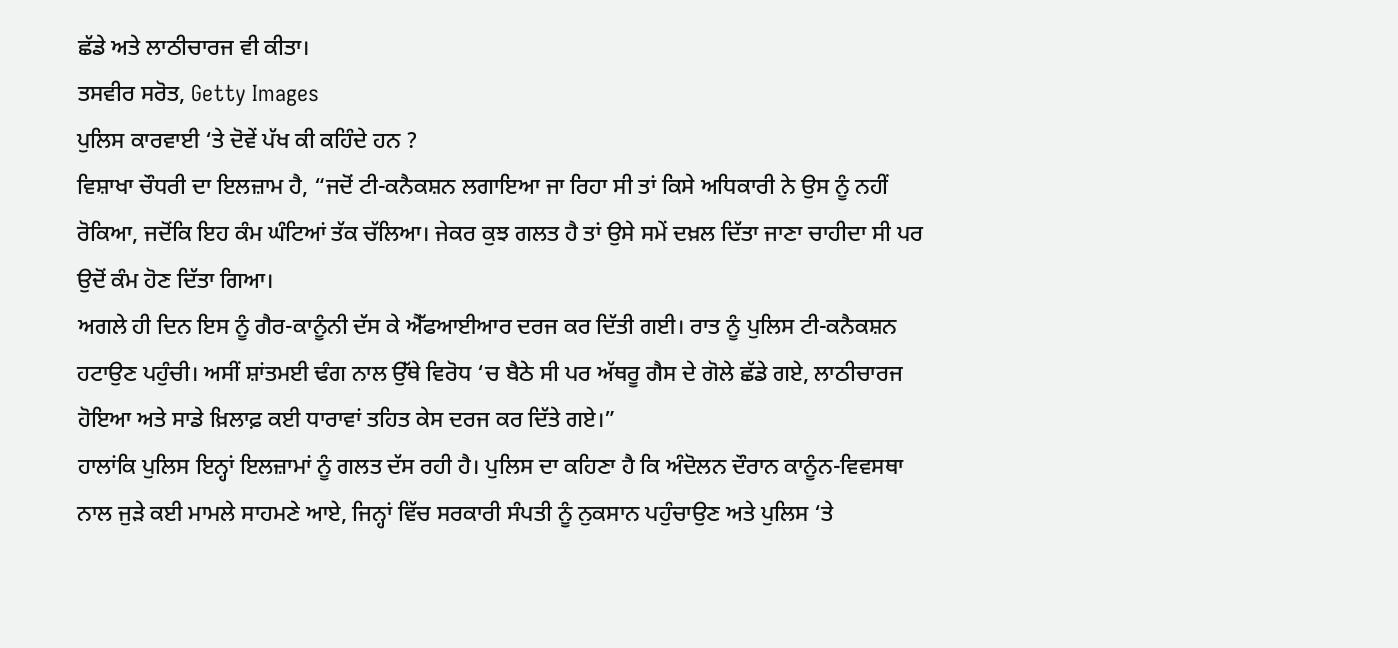ਛੱਡੇ ਅਤੇ ਲਾਠੀਚਾਰਜ ਵੀ ਕੀਤਾ।
ਤਸਵੀਰ ਸਰੋਤ, Getty Images
ਪੁਲਿਸ ਕਾਰਵਾਈ ‘ਤੇ ਦੋਵੇਂ ਪੱਖ ਕੀ ਕਹਿੰਦੇ ਹਨ ?
ਵਿਸ਼ਾਖਾ ਚੌਧਰੀ ਦਾ ਇਲਜ਼ਾਮ ਹੈ, “ਜਦੋਂ ਟੀ-ਕਨੈਕਸ਼ਨ ਲਗਾਇਆ ਜਾ ਰਿਹਾ ਸੀ ਤਾਂ ਕਿਸੇ ਅਧਿਕਾਰੀ ਨੇ ਉਸ ਨੂੰ ਨਹੀਂ ਰੋਕਿਆ, ਜਦੋਂਕਿ ਇਹ ਕੰਮ ਘੰਟਿਆਂ ਤੱਕ ਚੱਲਿਆ। ਜੇਕਰ ਕੁਝ ਗਲਤ ਹੈ ਤਾਂ ਉਸੇ ਸਮੇਂ ਦਖ਼ਲ ਦਿੱਤਾ ਜਾਣਾ ਚਾਹੀਦਾ ਸੀ ਪਰ ਉਦੋਂ ਕੰਮ ਹੋਣ ਦਿੱਤਾ ਗਿਆ।
ਅਗਲੇ ਹੀ ਦਿਨ ਇਸ ਨੂੰ ਗੈਰ-ਕਾਨੂੰਨੀ ਦੱਸ ਕੇ ਐੱਫਆਈਆਰ ਦਰਜ ਕਰ ਦਿੱਤੀ ਗਈ। ਰਾਤ ਨੂੰ ਪੁਲਿਸ ਟੀ-ਕਨੈਕਸ਼ਨ ਹਟਾਉਣ ਪਹੁੰਚੀ। ਅਸੀਂ ਸ਼ਾਂਤਮਈ ਢੰਗ ਨਾਲ ਉੱਥੇ ਵਿਰੋਧ ‘ਚ ਬੈਠੇ ਸੀ ਪਰ ਅੱਥਰੂ ਗੈਸ ਦੇ ਗੋਲੇ ਛੱਡੇ ਗਏ, ਲਾਠੀਚਾਰਜ ਹੋਇਆ ਅਤੇ ਸਾਡੇ ਖ਼ਿਲਾਫ਼ ਕਈ ਧਾਰਾਵਾਂ ਤਹਿਤ ਕੇਸ ਦਰਜ ਕਰ ਦਿੱਤੇ ਗਏ।”
ਹਾਲਾਂਕਿ ਪੁਲਿਸ ਇਨ੍ਹਾਂ ਇਲਜ਼ਾਮਾਂ ਨੂੰ ਗਲਤ ਦੱਸ ਰਹੀ ਹੈ। ਪੁਲਿਸ ਦਾ ਕਹਿਣਾ ਹੈ ਕਿ ਅੰਦੋਲਨ ਦੌਰਾਨ ਕਾਨੂੰਨ-ਵਿਵਸਥਾ ਨਾਲ ਜੁੜੇ ਕਈ ਮਾਮਲੇ ਸਾਹਮਣੇ ਆਏ, ਜਿਨ੍ਹਾਂ ਵਿੱਚ ਸਰਕਾਰੀ ਸੰਪਤੀ ਨੂੰ ਨੁਕਸਾਨ ਪਹੁੰਚਾਉਣ ਅਤੇ ਪੁਲਿਸ ‘ਤੇ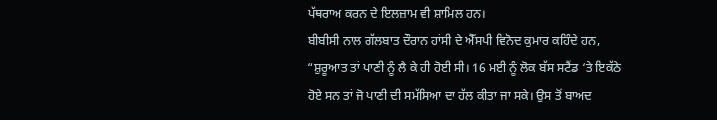ਪੱਥਰਾਅ ਕਰਨ ਦੇ ਇਲਜ਼ਾਮ ਵੀ ਸ਼ਾਮਿਲ ਹਨ।
ਬੀਬੀਸੀ ਨਾਲ ਗੱਲਬਾਤ ਦੌਰਾਨ ਹਾਂਸੀ ਦੇ ਐੱਸਪੀ ਵਿਨੋਦ ਕੁਮਾਰ ਕਹਿੰਦੇ ਹਨ, “ਸ਼ੁਰੂਆਤ ਤਾਂ ਪਾਣੀ ਨੂੰ ਲੈ ਕੇ ਹੀ ਹੋਈ ਸੀ। 16 ਮਈ ਨੂੰ ਲੋਕ ਬੱਸ ਸਟੈਂਡ ‘ਤੇ ਇਕੱਠੇ ਹੋਏ ਸਨ ਤਾਂ ਜੋ ਪਾਣੀ ਦੀ ਸਮੱਸਿਆ ਦਾ ਹੱਲ ਕੀਤਾ ਜਾ ਸਕੇ। ਉਸ ਤੋਂ ਬਾਅਦ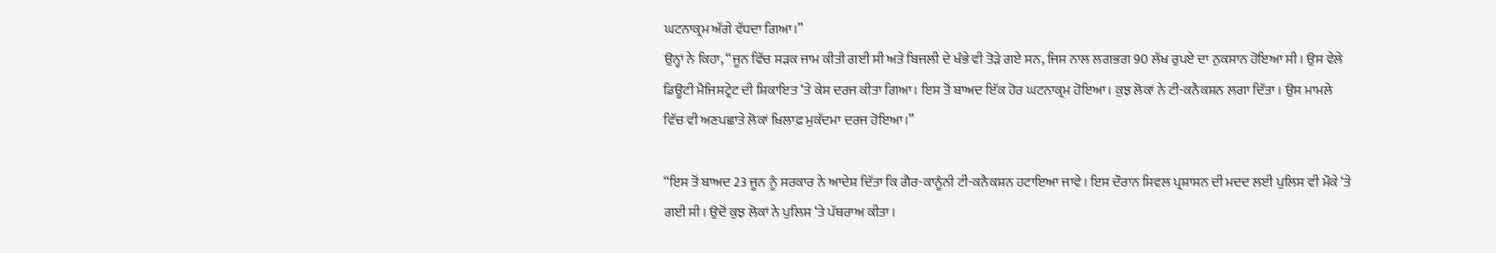ਘਟਨਾਕ੍ਰਮ ਅੱਗੇ ਵੱਧਦਾ ਗਿਆ।”
ਉਨ੍ਹਾਂ ਨੇ ਕਿਹਾ, “ਜੂਨ ਵਿੱਚ ਸੜਕ ਜਾਮ ਕੀਤੀ ਗਈ ਸੀ ਅਤੇ ਬਿਜਲੀ ਦੇ ਖੰਭੇ ਵੀ ਤੋੜੇ ਗਏ ਸਨ, ਜਿਸ ਨਾਲ ਲਗਭਗ 90 ਲੱਖ ਰੁਪਏ ਦਾ ਨੁਕਸਾਨ ਹੋਇਆ ਸੀ। ਉਸ ਵੇਲੇ ਡਿਊਟੀ ਮੈਜਿਸਟ੍ਰੇਟ ਦੀ ਸ਼ਿਕਾਇਤ ‘ਤੇ ਕੇਸ ਦਰਜ ਕੀਤਾ ਗਿਆ। ਇਸ ਤੋਂ ਬਾਅਦ ਇੱਕ ਹੋਰ ਘਟਨਾਕ੍ਰਮ ਹੋਇਆ। ਕੁਝ ਲੋਕਾਂ ਨੇ ਟੀ-ਕਨੈਕਸ਼ਨ ਲਗਾ ਦਿੱਤਾ। ਉਸ ਮਾਮਲੇ ਵਿੱਚ ਵੀ ਅਣਪਛਾਤੇ ਲੋਕਾਂ ਖ਼ਿਲਾਫ਼ ਮੁਕੱਦਮਾ ਦਰਜ ਹੋਇਆ।”

“ਇਸ ਤੋਂ ਬਾਅਦ 23 ਜੂਨ ਨੂੰ ਸਰਕਾਰ ਨੇ ਆਦੇਸ਼ ਦਿੱਤਾ ਕਿ ਗੈਰ-ਕਾਨੂੰਨੀ ਟੀ-ਕਨੈਕਸ਼ਨ ਹਟਾਇਆ ਜਾਵੇ। ਇਸ ਦੌਰਾਨ ਸਿਵਲ ਪ੍ਰਸ਼ਾਸਨ ਦੀ ਮਦਦ ਲਈ ਪੁਲਿਸ ਵੀ ਮੌਕੇ ‘ਤੇ ਗਈ ਸੀ। ਉਦੋਂ ਕੁਝ ਲੋਕਾਂ ਨੇ ਪੁਲਿਸ ‘ਤੇ ਪੱਥਰਾਅ ਕੀਤਾ।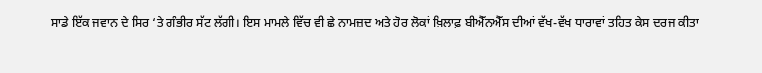ਸਾਡੇ ਇੱਕ ਜਵਾਨ ਦੇ ਸਿਰ ‘ਤੇ ਗੰਭੀਰ ਸੱਟ ਲੱਗੀ। ਇਸ ਮਾਮਲੇ ਵਿੱਚ ਵੀ ਛੇ ਨਾਮਜ਼ਦ ਅਤੇ ਹੋਰ ਲੋਕਾਂ ਖ਼ਿਲਾਫ਼ ਬੀਐੱਨਐੱਸ ਦੀਆਂ ਵੱਖ-ਵੱਖ ਧਾਰਾਵਾਂ ਤਹਿਤ ਕੇਸ ਦਰਜ ਕੀਤਾ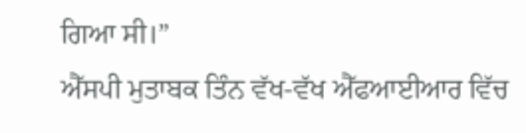ਗਿਆ ਸੀ।”
ਐੱਸਪੀ ਮੁਤਾਬਕ ਤਿੰਨ ਵੱਖ-ਵੱਖ ਐੱਫਆਈਆਰ ਵਿੱਚ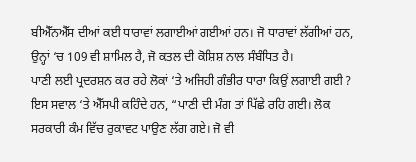ਬੀਐੱਨਐੱਸ ਦੀਆਂ ਕਈ ਧਾਰਾਵਾਂ ਲਗਾਈਆਂ ਗਈਆਂ ਹਨ। ਜੋ ਧਾਰਾਵਾਂ ਲੱਗੀਆਂ ਹਨ, ਉਨ੍ਹਾਂ ‘ਚ 109 ਵੀ ਸ਼ਾਮਿਲ ਹੈ, ਜੋ ਕਤਲ ਦੀ ਕੋਸ਼ਿਸ਼ ਨਾਲ ਸੰਬੰਧਿਤ ਹੈ।
ਪਾਣੀ ਲਈ ਪ੍ਰਦਰਸ਼ਨ ਕਰ ਰਹੇ ਲੋਕਾਂ ‘ਤੇ ਅਜਿਹੀ ਗੰਭੀਰ ਧਾਰਾ ਕਿਉਂ ਲਗਾਈ ਗਈ ? ਇਸ ਸਵਾਲ ‘ਤੇ ਐੱਸਪੀ ਕਹਿੰਦੇ ਹਨ, “ਪਾਣੀ ਦੀ ਮੰਗ ਤਾਂ ਪਿੱਛੇ ਰਹਿ ਗਈ। ਲੋਕ ਸਰਕਾਰੀ ਕੰਮ ਵਿੱਚ ਰੁਕਾਵਟ ਪਾਉਣ ਲੱਗ ਗਏ। ਜੋ ਵੀ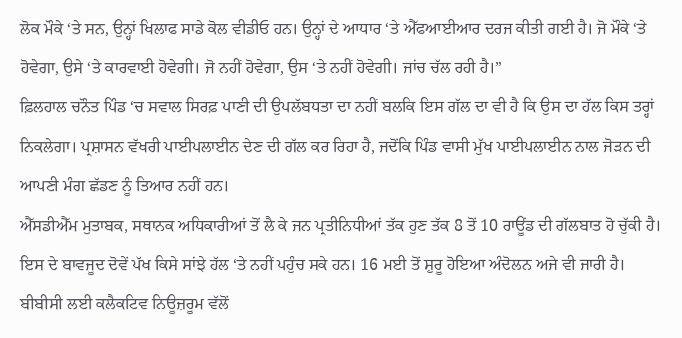ਲੋਕ ਮੌਕੇ ‘ਤੇ ਸਨ, ਉਨ੍ਹਾਂ ਖਿਲਾਫ ਸਾਡੇ ਕੋਲ ਵੀਡੀਓ ਹਨ। ਉਨ੍ਹਾਂ ਦੇ ਆਧਾਰ ‘ਤੇ ਐੱਫਆਈਆਰ ਦਰਜ ਕੀਤੀ ਗਈ ਹੈ। ਜੋ ਮੌਕੇ ‘ਤੇ ਹੋਵੇਗਾ, ਉਸੇ ‘ਤੇ ਕਾਰਵਾਈ ਹੋਵੇਗੀ। ਜੋ ਨਹੀਂ ਹੋਵੇਗਾ, ਉਸ ‘ਤੇ ਨਹੀਂ ਹੋਵੇਗੀ। ਜਾਂਚ ਚੱਲ ਰਹੀ ਹੈ।”
ਫ਼ਿਲਹਾਲ ਚਨੌਤ ਪਿੰਡ ‘ਚ ਸਵਾਲ ਸਿਰਫ਼ ਪਾਣੀ ਦੀ ਉਪਲੱਬਧਤਾ ਦਾ ਨਹੀਂ ਬਲਕਿ ਇਸ ਗੱਲ ਦਾ ਵੀ ਹੈ ਕਿ ਉਸ ਦਾ ਹੱਲ ਕਿਸ ਤਰ੍ਹਾਂ ਨਿਕਲੇਗਾ। ਪ੍ਰਸ਼ਾਸਨ ਵੱਖਰੀ ਪਾਈਪਲਾਈਨ ਦੇਣ ਦੀ ਗੱਲ ਕਰ ਰਿਹਾ ਹੈ, ਜਦੋਂਕਿ ਪਿੰਡ ਵਾਸੀ ਮੁੱਖ ਪਾਈਪਲਾਈਨ ਨਾਲ ਜੋੜਨ ਦੀ ਆਪਣੀ ਮੰਗ ਛੱਡਣ ਨੂੰ ਤਿਆਰ ਨਹੀਂ ਹਨ।
ਐੱਸਡੀਐੱਮ ਮੁਤਾਬਕ, ਸਥਾਨਕ ਅਧਿਕਾਰੀਆਂ ਤੋਂ ਲੈ ਕੇ ਜਨ ਪ੍ਰਤੀਨਿਧੀਆਂ ਤੱਕ ਹੁਣ ਤੱਕ 8 ਤੋਂ 10 ਰਾਊਂਡ ਦੀ ਗੱਲਬਾਤ ਹੋ ਚੁੱਕੀ ਹੈ। ਇਸ ਦੇ ਬਾਵਜੂਦ ਦੋਵੇਂ ਪੱਖ ਕਿਸੇ ਸਾਂਝੇ ਹੱਲ ‘ਤੇ ਨਹੀਂ ਪਹੁੰਚ ਸਕੇ ਹਨ। 16 ਮਈ ਤੋਂ ਸ਼ੁਰੂ ਹੋਇਆ ਅੰਦੋਲਨ ਅਜੇ ਵੀ ਜਾਰੀ ਹੈ।
ਬੀਬੀਸੀ ਲਈ ਕਲੈਕਟਿਵ ਨਿਊਜ਼ਰੂਮ ਵੱਲੋਂ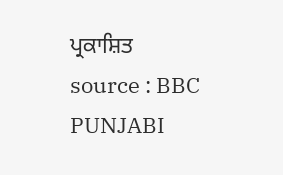ਪ੍ਰਕਾਸ਼ਿਤ
source : BBC PUNJABI